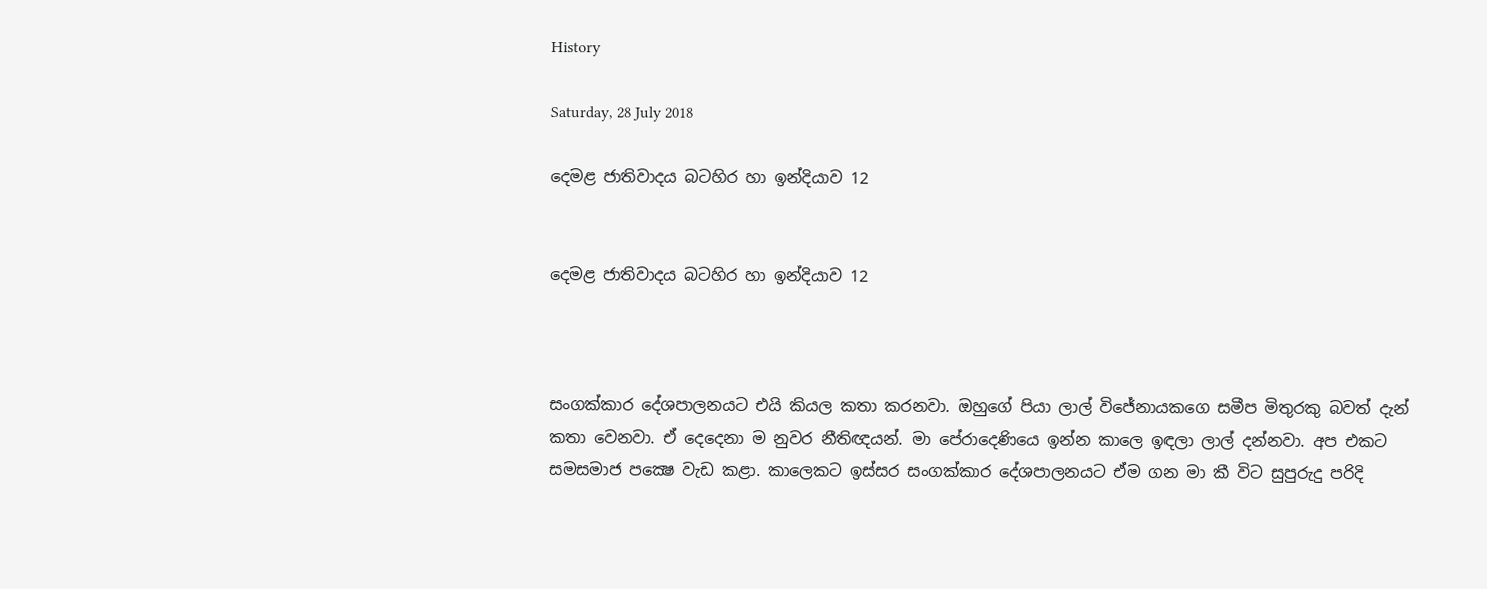History

Saturday, 28 July 2018

දෙමළ ජාතිවාදය බටහිර හා ඉන්දියාව 12


දෙමළ ජාතිවාදය බටහිර හා ඉන්දියාව 12



සංගක්කාර දේශපාලනයට එයි කියල කතා කරනවා. ඔහුගේ පියා ලාල් විජේනායකගෙ සමීප මිතුරකු බවත් දැන් කතා වෙනවා. ඒ දෙදෙනා ම නුවර නීතිඥයන්. මා පේරාදෙණියෙ ඉන්න කාලෙ ඉඳලා ලාල් දන්නවා. අප එකට සමසමාජ පක්‍ෂෙ වැඩ කළා. කාලෙකට ඉස්සර සංගක්කාර දේශපාලනයට ඒම ගන මා කී විට සුපුරුදු පරිදි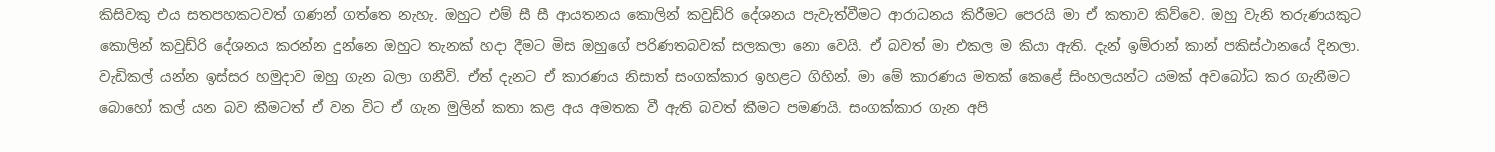කිසිවකු එය සතපහකටවත් ගණන් ගත්තෙ නැහැ. ඔහුට එම් සී සී ආයතනය කොලින් කවුඩ්රි දේශනය පැවැත්වීමට ආරාධනය කිරීමට පෙරයි මා ඒ කතාව කිව්වෙ. ඔහු වැනි තරුණයකුට කොලින් කවුඩ්රි දේශනය කරන්න දුන්නෙ ඔහුට තැනක් හදා දීමට මිස ඔහුගේ පරිණතබවක් සලකලා නො වෙයි. ඒ බවත් මා එකල ම කියා ඇති. දැන් ඉම්රාන් කාන් පකිස්ථානයේ දිනලා. වැඩිකල් යන්න ඉස්සර හමුදාව ඔහු ගැන බලා ගනීවි. ඒත් දැනට ඒ කාරණය නිසාත් සංගක්කාර ඉහළට ගිහින්. මා මේ කාරණය මතක් කෙළේ සිංහලයන්ට යමක් අවබෝධ කර ගැනීමට බොහෝ කල් යන බව කීමටත් ඒ වන විට ඒ ගැන මුලින් කතා කළ අය අමතක වී ඇති බවත් කීමට පමණයි. සංගක්කාර ගැන අපි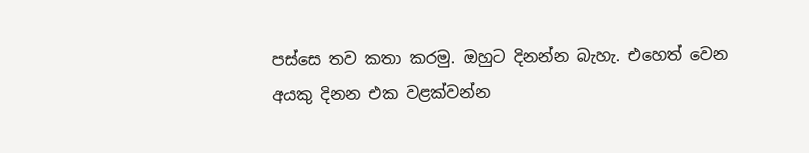පස්සෙ තව කතා කරමු. ඔහුට දිනන්න බැහැ. එහෙත් වෙන අයකු දිනන එක වළක්වන්න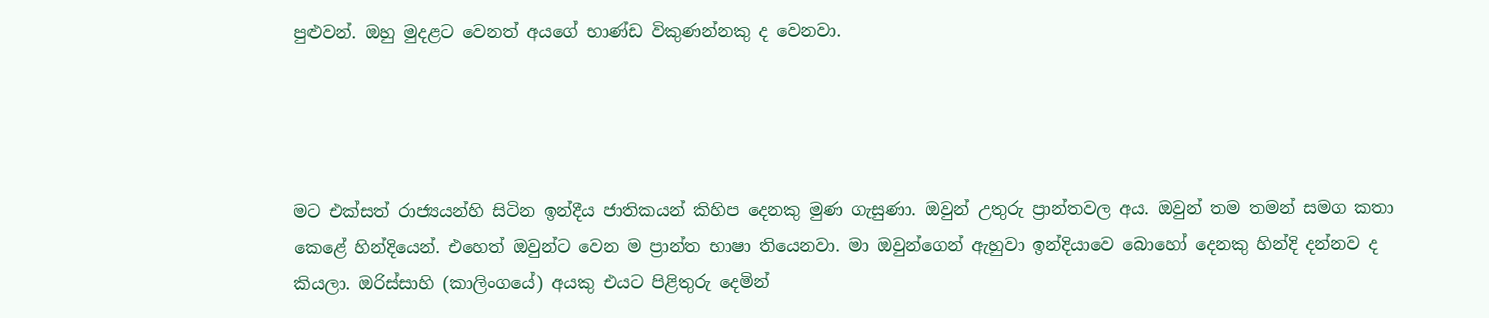පුළුවන්. ඔහු මුදළට වෙනත් අයගේ භාණ්ඩ විකුණන්නකු ද වෙනවා.




මට එක්සත් රාජ්‍යයන්හි සිටින ඉන්දීය ජාතිකයන් කිහිප දෙනකු මුණ ගැසුණා. ඔවුන් උතුරු ප්‍රාන්තවල අය. ඔවුන් තම තමන් සමග කතා කෙළේ හින්දියෙන්. එහෙත් ඔවුන්ට වෙන ම ප්‍රාන්ත භාෂා තියෙනවා. මා ඔවුන්ගෙන් ඇහුවා ඉන්දියාවෙ බොහෝ දෙනකු හින්දි දන්නව ද කියලා. ඔරිස්සාහි (කාලිංගයේ) අයකු එයට පිළිතුරු දෙමින්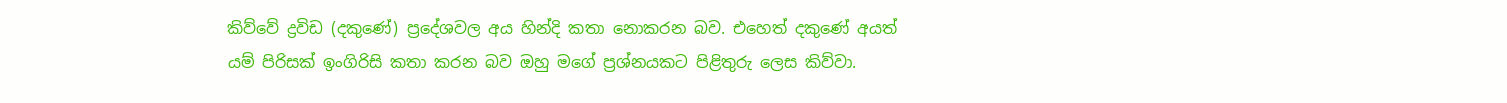කිව්වේ ද්‍රවිඩ (දකුණේ) ප්‍රදේශවල අය හින්දි කතා නොකරන බව. එහෙත් දකුණේ අයත් යම් පිරිසක් ඉංගිරිසි කතා කරන බව ඔහු මගේ ප්‍රශ්නයකට පිළිතුරු ලෙස කිව්වා.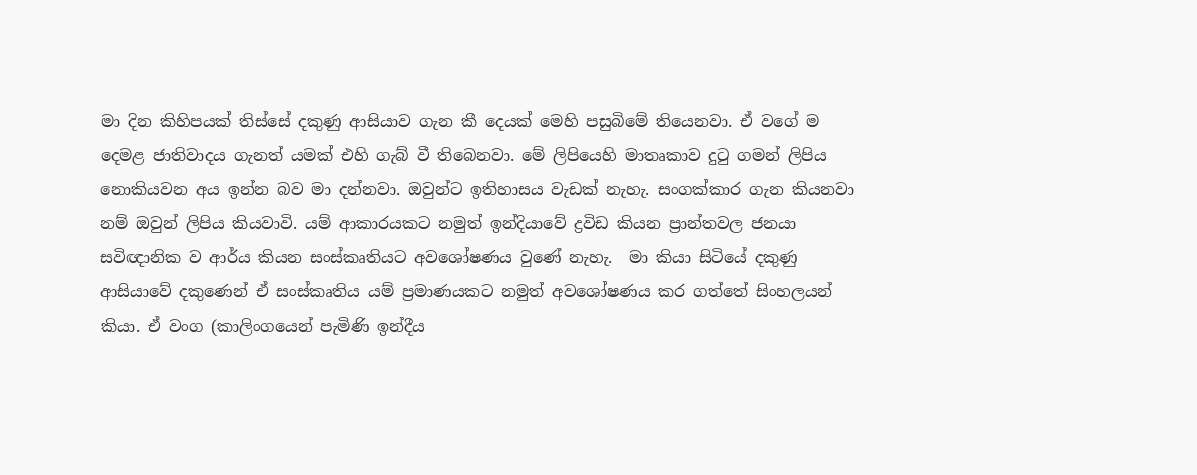මා දින කිහිපයක් තිස්සේ දකුණු ආසියාව ගැන කී දෙයක් මෙහි පසුබිමේ තියෙනවා. ඒ වගේ ම දෙමළ ජාතිවාදය ගැනත් යමක් එහි ගැබ් වී තිබෙනවා. මේ ලිපියෙහි මාතෘකාව දුටු ගමන් ලිපිය නොකියවන අය ඉන්න බව මා දන්නවා. ඔවුන්ට ඉතිහාසය වැඩක් නැහැ. සංගක්කාර ගැන කියනවා නම් ඔවුන් ලිපිය කියවාවි. යම් ආකාරයකට නමුත් ඉන්දියාවේ ද්‍රවිඩ කියන ප්‍රාන්තවල ජනයා සවිඥානික ව ආර්ය කියන සංස්කෘතියට අවශෝෂණය වුණේ නැහැ.  මා කියා සිටියේ දකුණු ආසියාවේ දකුණෙන් ඒ සංස්කෘතිය යම් ප්‍රමාණයකට නමුත් අවශෝෂණය කර ගත්තේ සිංහලයන් කියා. ඒ වංග (කාලිංගයෙන් පැමිණි ඉන්දීය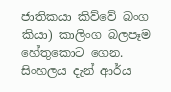ජාතිකයා කිව්වේ බංග කියා) කාලිංග බලපෑම හේතුකොට ගෙන. සිංහලය දැන් ආර්ය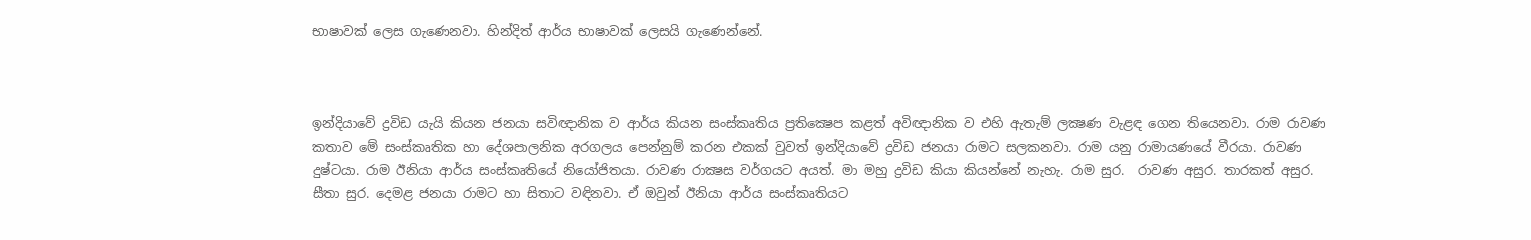භාෂාවක් ලෙස ගැණෙනවා. හින්දිත් ආර්ය භාෂාවක් ලෙසයි ගැණෙන්නේ.



ඉන්දියාවේ ද්‍රවිඩ යැයි කියන ජනයා සවිඥානික ව ආර්ය කියන සංස්කෘතිය ප්‍රතික්‍ෂෙප කළත් අවිඥානික ව එහි ඇතැම් ලක්‍ෂණ වැළඳ ගෙන තියෙනවා. රාම රාවණ කතාව මේ සංස්කෘතික හා දේශපාලනික අරගලය පෙන්නුම් කරන එකක් වුවත් ඉන්දියාවේ ද්‍රවිඩ ජනයා රාමට සලකනවා. රාම යනු රාමායණයේ වීරයා. රාවණ දුෂ්ටයා. රාම ඊනියා ආර්ය සංස්කෘතියේ නියෝජිතයා. රාවණ රාක්‍ෂස වර්ගයට අයත්. මා මහු ද්‍රවිඩ කියා කියන්නේ නැහැ. රාම සුර.  රාවණ අසුර. තාරකත් අසුර. සීතා සුර. දෙමළ ජනයා රාමට හා සිතාට වඳිනවා. ඒ ඔවුන් ඊනියා ආර්ය සංස්කෘතියට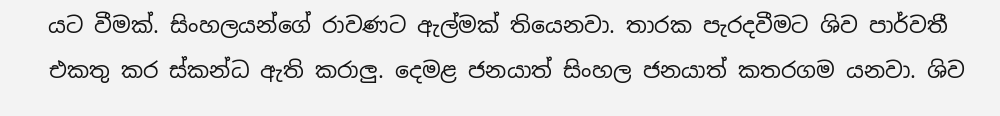යට වීමක්. සිංහලයන්ගේ රාවණට ඇල්මක් තියෙනවා. තාරක පැරදවීමට ශිව පාර්වතී එකතු කර ස්කන්ධ ඇති කරාලු. දෙමළ ජනයාත් සිංහල ජනයාත් කතරගම යනවා. ශිව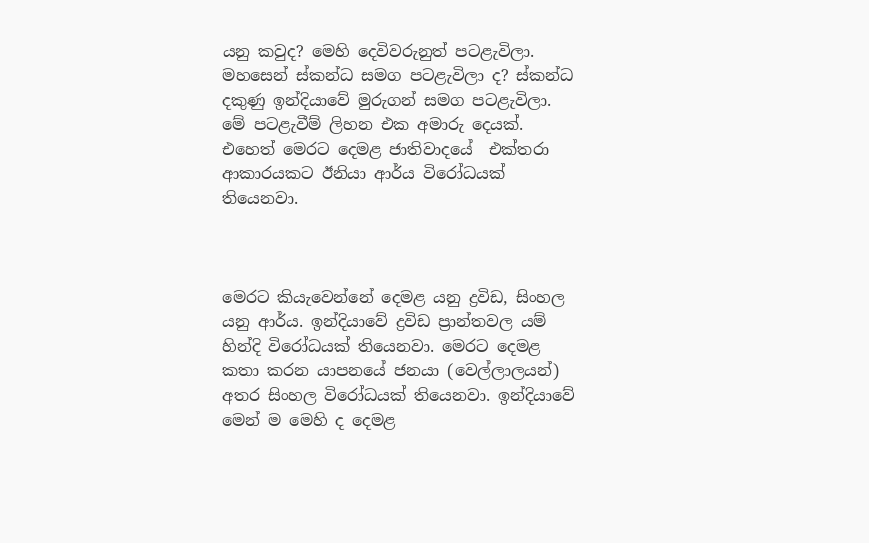යනු කවුද? මෙහි දෙවිවරුනුත් පටළැවිලා. මහසෙන් ස්කන්ධ සමග පටළැවිලා ද? ස්කන්ධ දකුණු ඉන්දියාවේ මුරුගන් සමග පටළැවිලා. මේ පටළැවීම් ලිහන එක අමාරු දෙයක්. එහෙත් මෙරට දෙමළ ජාතිවාදයේ  එක්තරා ආකාරයකට ඊනියා ආර්ය විරෝධයක් තියෙනවා.



මෙරට කියැවෙන්නේ දෙමළ යනු ද්‍රවිඩ, සිංහල යනු ආර්ය. ඉන්දියාවේ ද්‍රවිඩ ප්‍රාන්තවල යම් හින්දි විරෝධයක් තියෙනවා. මෙරට දෙමළ කතා කරන යාපනයේ ජනයා (වෙල්ලාලයන්) අතර සිංහල විරෝධයක් තියෙනවා. ඉන්දියාවේ මෙන් ම මෙහි ද දෙමළ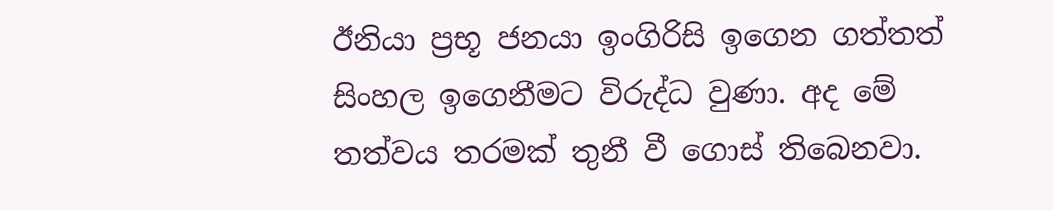ඊනියා ප්‍රභූ ජනයා ඉංගිරිසි ඉගෙන ගත්තත් සිංහල ඉගෙනීමට විරුද්ධ වුණා. අද මේ තත්වය තරමක් තුනී වී ගොස් තිබෙනවා.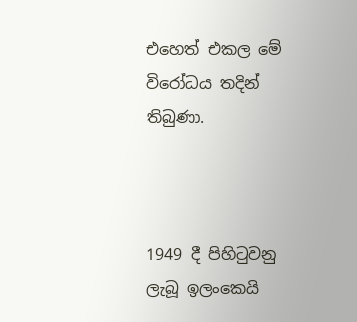එහෙත් එකල මේ විරෝධය තදින් තිබුණා.



1949 දී පිහිටුවනු ලැබූ ඉලංකෙයි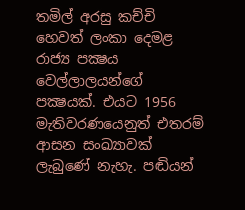තමිල් අරසු කච්චි හෙවත් ලංකා දෙමළ රාජ්‍ය පක්‍ෂය වෙල්ලාලයන්ගේ පක්‍ෂයක්. එයට 1956 මැතිවරණයෙනුත් එතරම් ආසන සංඛ්‍යාවක් ලැබුණේ නැහැ. පඬියන්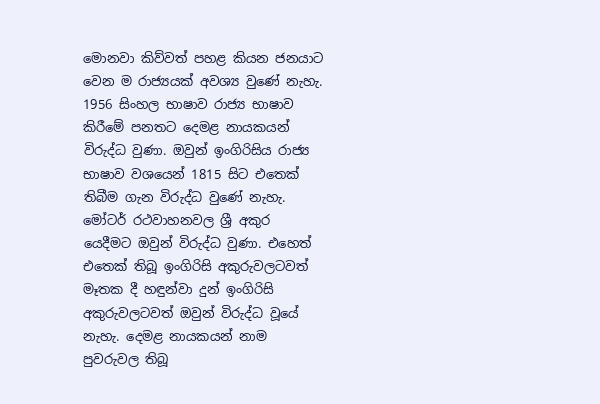මොනවා කිව්වත් පහළ කියන ජනයාට වෙන ම රාජ්‍යයක් අවශ්‍ය වුණේ නැහැ. 1956 සිංහල භාෂාව රාජ්‍ය භාෂාව කිරීමේ පනතට දෙමළ නායකයන් විරුද්ධ වුණා. ඔවුන් ඉංගිරිසිය රාජ්‍ය භාෂාව වශයෙන් 1815 සිට එතෙක්  තිබීම ගැන විරුද්ධ වුණේ නැහැ. මෝටර් රථවාහනවල ශ්‍රී අකුර යෙදීමට ඔවුන් විරුද්ධ වුණා. එහෙත් එතෙක් තිබූ ඉංගිරිසි අකුරුවලටවත් මෑතක දී හඳුන්වා දුන් ඉංගිරිසි අකුරුවලටවත් ඔවුන් විරුද්ධ වූයේ නැහැ. දෙමළ නායකයන් නාම පුවරුවල තිබූ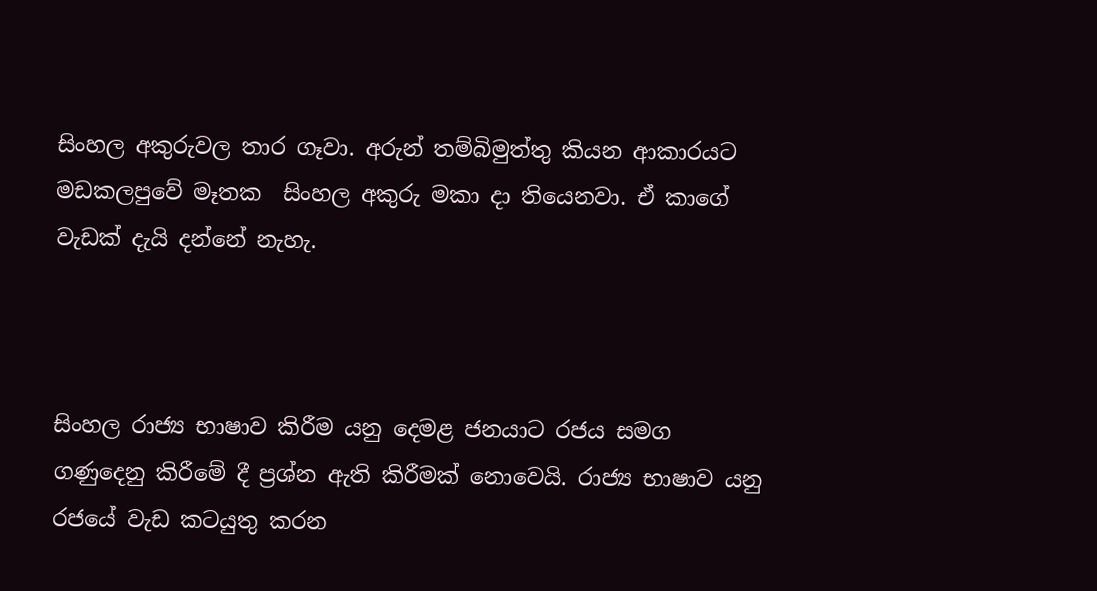සිංහල අකුරුවල තාර ගෑවා. අරුන් තම්බිමුත්තු කියන ආකාරයට මඩකලපුවේ මෑතක  සිංහල අකුරු මකා දා තියෙනවා. ඒ කාගේ වැඩක් දැයි දන්නේ නැහැ.



සිංහල රාජ්‍ය භාෂාව කිරීම යනු දෙමළ ජනයාට රජය සමග ගණුදෙනු කිරීමේ දී ප්‍රශ්න ඇති කිරීමක් නොවෙයි. රාජ්‍ය භාෂාව යනු රජයේ වැඩ කටයුතු කරන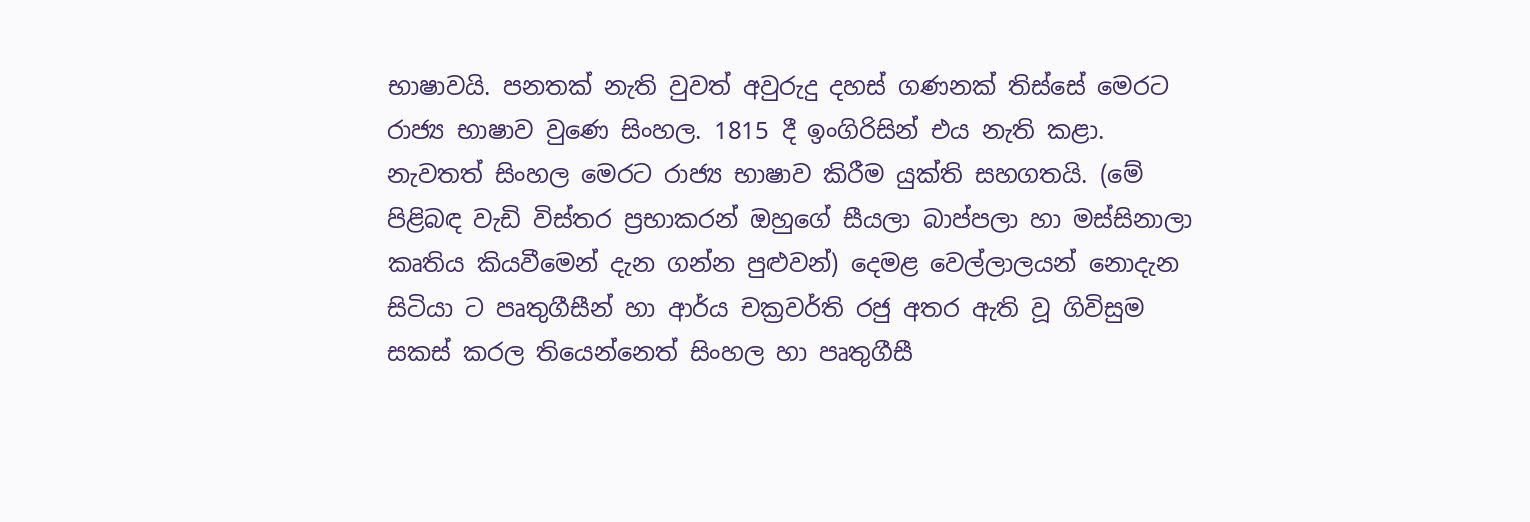භාෂාවයි. පනතක් නැති වුවත් අවුරුදු දහස් ගණනක් තිස්සේ මෙරට රාජ්‍ය භාෂාව වුණෙ සිංහල. 1815 දී ඉංගිරිසින් එය නැති කළා. නැවතත් සිංහල මෙරට රාජ්‍ය භාෂාව කිරීම යුක්ති සහගතයි. (මේ පිළිබඳ වැඩි විස්තර ප්‍රභාකරන් ඔහුගේ සීයලා බාප්පලා හා මස්සිනාලා කෘතිය කියවීමෙන් දැන ගන්න පුළුවන්) දෙමළ වෙල්ලාලයන් නොදැන සිටියා ට පෘතුගීසීන් හා ආර්ය චක්‍රවර්ති රජු අතර ඇති වූ ගිවිසුම සකස් කරල තියෙන්නෙත් සිංහල හා පෘතුගීසී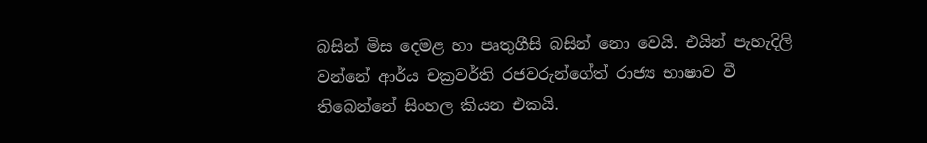බසින් මිස දෙමළ හා පෘතුගීසි බසින් නො වෙයි. එයින් පැහැදිලි වන්නේ ආර්ය චක්‍රවර්ති රජවරුන්ගේත් රාජ්‍ය භාෂාව වී තිබෙන්නේ සිංහල කියන එකයි.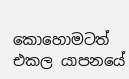කොහොමටත් එකල යාපනයේ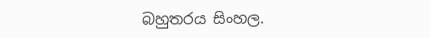බහුතරය සිංහල.